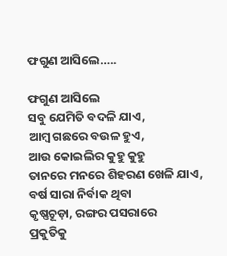ଫଗୁଣ ଆସିଲେ…..

ଫଗୁଣ ଆସିଲେ
ସବୁ ଯେମିତି ବଦଳି ଯାଏ,
ଆମ୍ବ ଗଛରେ ବଉଳ ହୁଏ,
ଆଉ କୋଇଲିର କୁହୁ କୁହୁ
ତାନରେ ମନରେ ଶିହରଣ ଖେଳି ଯାଏ,
ବର୍ଷ ସାରା ନିର୍ବାକ ଥିବା
କୃଷ୍ଣଚୂଡ଼ା, ରଙ୍ଗର ପସରାରେ
ପ୍ରକୁତିକୁ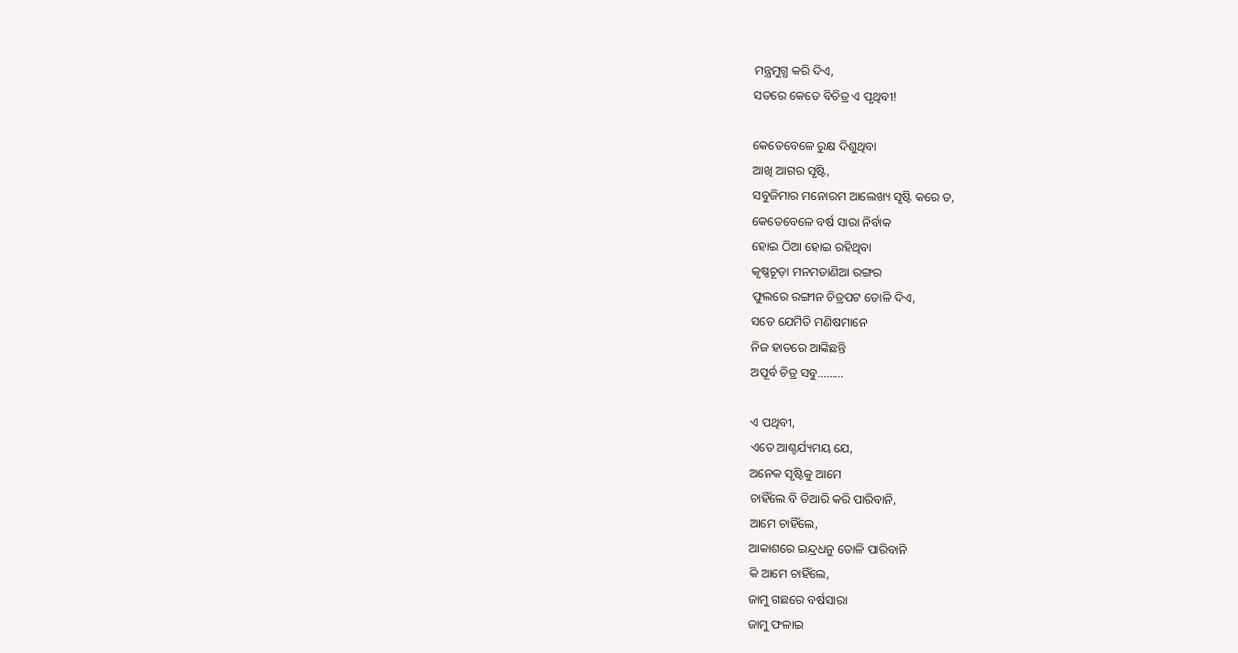ମନ୍ତ୍ରମୁଗ୍ଧ କରି ଦିଏ,
ସତରେ କେତେ ବିଚିତ୍ର ଏ ପୃଥିବୀ!

କେତେବେଳେ ରୁକ୍ଷ ଦିଶୁଥିବା
ଆଖି ଆଗର ସୃଷ୍ଟି,
ସବୁଜିମାର ମନୋରମ ଆଲେଖ୍ୟ ସୃଷ୍ଟି କରେ ତ,
କେତେବେଳେ ବର୍ଷ ସାରା ନିର୍ବାକ
ହୋଇ ଠିଆ ହୋଇ ରହିଥିବା
କୃଷ୍ଣଚୂଡ଼ା ମନମତାଣିଆ ରଙ୍ଗର
ଫୁଲରେ ରଙ୍ଗୀନ ଚିତ୍ରପଟ ତୋଳି ଦିଏ,
ସତେ ଯେମିତି ମଣିଷମାନେ
ନିଜ ହାତରେ ଆଙ୍କିଛନ୍ତି
ଅପୂର୍ବ ଚିତ୍ର ସବୁ………

ଏ ପଥିବୀ,
ଏତେ ଆଶ୍ଚର୍ଯ୍ୟମୟ ଯେ,
ଅନେକ ସୃଷ୍ଟିକୁ ଆମେ
ଚାହିଁଲେ ବି ତିଆରି କରି ପାରିବାନି,
ଆମେ ଚାହିଁଲେ,
ଆକାଶରେ ଇନ୍ଦ୍ରଧନୁ ତୋଳି ପାରିବାନି
କି ଆମେ ଚାହିଁଲେ,
ଜାମୁ ଗଛରେ ବର୍ଷସାରା
ଜାମୁ ଫଳାଇ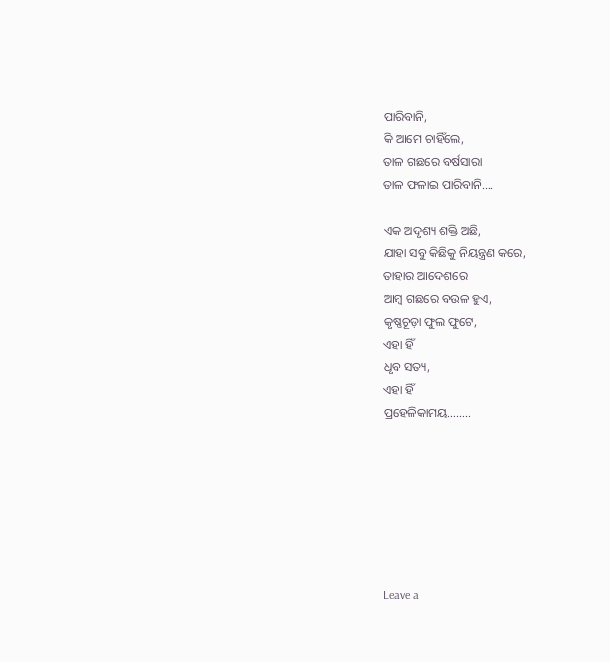ପାରିବାନି,
କି ଆମେ ଚାହିଁଲେ,
ତାଳ ଗଛରେ ବର୍ଷସାରା
ତାଳ ଫଳାଇ ପାରିବାନି….

ଏକ ଅଦୃଶ୍ୟ ଶକ୍ତି ଅଛି,
ଯାହା ସବୁ କିଛିକୁ ନିୟନ୍ତ୍ରଣ କରେ,
ତାହାର ଆଦେଶରେ
ଆମ୍ବ ଗଛରେ ବଉଳ ହୁଏ,
କୃଷ୍ଣଚୂଡ଼ା ଫୁଲ ଫୁଟେ,
ଏହା ହିଁ
ଧୃବ ସତ୍ୟ,
ଏହା ହିଁ
ପ୍ରହେଳିକାମୟ……..







Leave a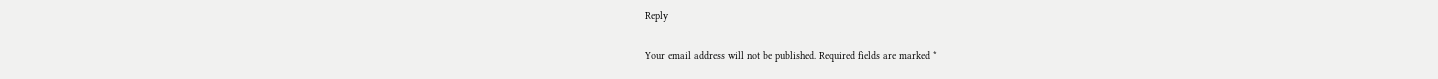Reply

Your email address will not be published. Required fields are marked *